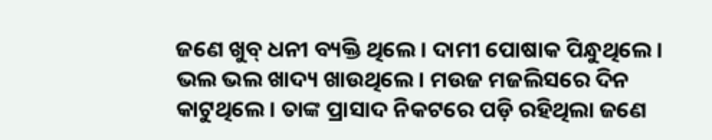ଜଣେ ଖୁବ୍‌ ଧନୀ ବ୍ୟକ୍ତି ଥିଲେ। ଦାମୀ ପୋଷାକ ପିନ୍ଧୁଥିଲେ। ଭଲ ଭଲ ଖାଦ୍ୟ ଖାଉଥିଲେ। ମଉଜ ମଜଲିସରେ ଦିନ କାଟୁଥିଲେ। ତାଙ୍କ ପ୍ରାସାଦ ନିକଟରେ ପଡ଼ି ରହିଥିଲା ଜଣେ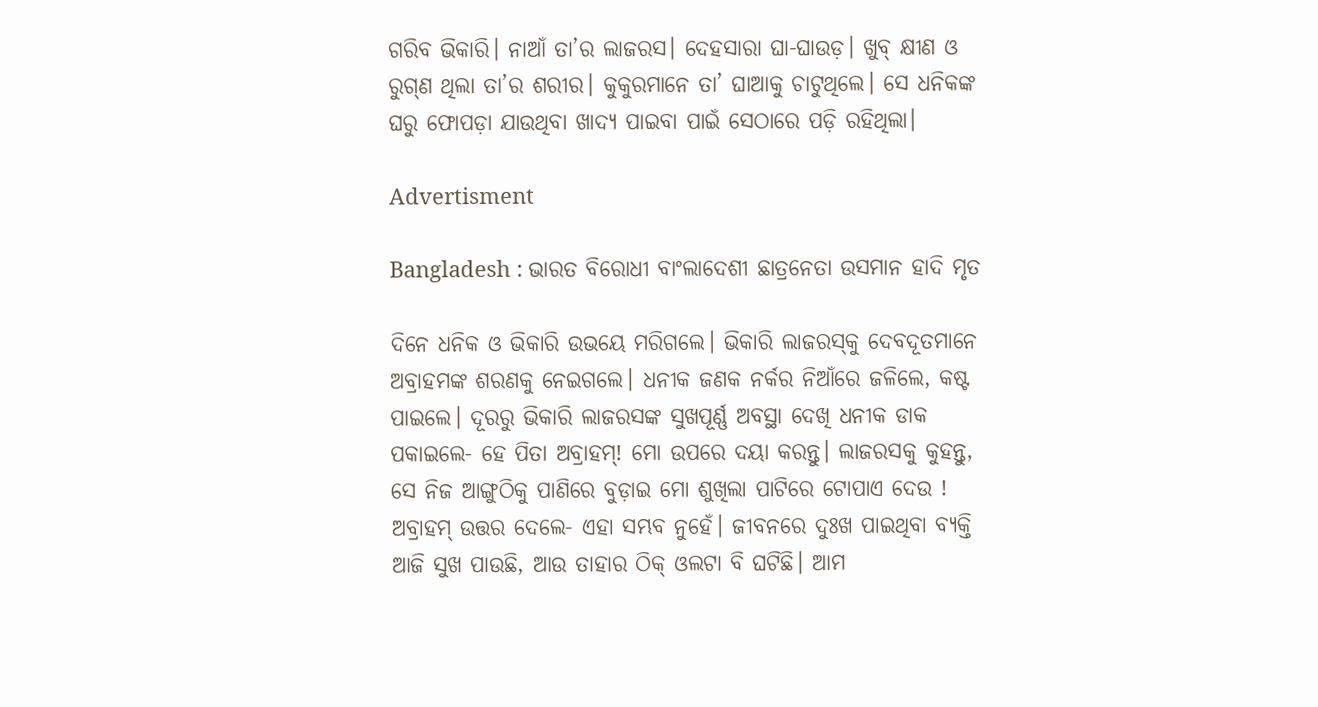ଗରିବ ‌ଭିକାରି। ନାଆଁ ତା’ର ଲାଜରସ। ଦେହସାରା ଘା-ଘାଉଡ଼। ଖୁବ୍‌ କ୍ଷୀଣ ଓ ରୁଗ୍‌ଣ ଥିଲା ତା’ର ଶରୀର। କୁକୁରମାନେ ତା’ ଘାଆକୁ ଚାଟୁଥିଲେ। ସେ ଧନିକଙ୍କ ଘରୁ ଫୋପଡ଼ା ଯାଉଥିବା ଖାଦ୍ୟ ପାଇବା ପାଇଁ ସେଠାରେ ପଡ଼ି ରହିଥିଲା।

Advertisment

Bangladesh : ଭାରତ ବିରୋଧୀ ବାଂଲାଦେଶୀ ଛାତ୍ରନେତା ଉସମାନ ହାଦି ମୃତ

ଦିନେ ଧନିକ ଓ ଭିକାରି ଉଭୟେ ମରିଗଲେ। ଭିକାରି ଲାଜରସ୍‌କୁ ଦେବଦୂତମାନେ ଅବ୍ରାହମଙ୍କ‌ ଶରଣକୁ ନେଇଗଲେ। ଧନୀକ ଜଣକ ନର୍କର ନିଆଁରେ ଜଳିଲେ, କଷ୍ଟ ପାଇଲେ। ଦୂରରୁ ଭିକାରି ଲାଜରସଙ୍କ ସୁଖପୂର୍ଣ୍ଣ ଅବସ୍ଥା ଦେଖି ଧନୀକ ଡାକ ପକାଇଲେ- ହେ ପିତା ଅବ୍ରାହମ୍‌! ମୋ ଉପରେ ଦୟା କରନ୍ତୁ। ଲାଜରସକୁ କୁହନ୍ତୁ, ସେ ନିଜ ଆଙ୍ଗୁଠିକୁ ପାଣିରେ ବୁଡ଼ାଇ ମୋ ଶୁଖିଲା ପାଟିରେ ଟୋପାଏ ଦେଉ ! ଅବ୍ରାହମ୍‌ ଉତ୍ତର ଦେଲେ- ଏହା ସମ୍ଭବ ନୁହେଁ। ଜୀବନରେ ଦୁଃଖ ପାଇଥିବା ବ୍ୟକ୍ତି ଆଜି ସୁଖ ପାଉଛି, ଆଉ ତାହାର ଠିକ୍‌ ଓଲଟା ବି ଘଟିଛି। ଆମ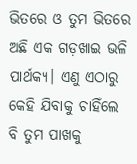ଭିତରେ ଓ ତୁମ ଭିତରେ ଅଛି ଏକ ଗଡ଼ଖାଇ ଭଳି ପାର୍ଥକ୍ୟ। ଏଣୁ ଏଠାରୁ କେହି ଯିବାକୁ ଚାହିଁଲେ ବି ତୁମ ପାଖକୁ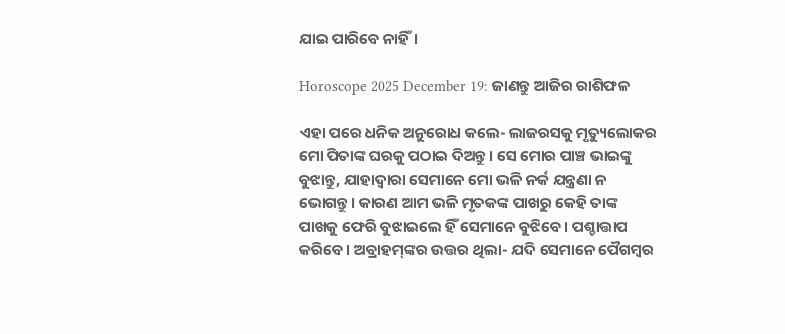ଯାଇ ପାରିବେ ନାହିଁ।

Horoscope 2025 December 19: ଜାଣନ୍ତୁ ଆଜିର ରାଶିଫଳ

ଏହା ପରେ ଧନିକ ଅନୁରୋଧ କଲେ- ଲାଜରସକୁ ମୃତ୍ୟୁଲୋକର ମୋ ପିତାଙ୍କ ଘରକୁ ପଠାଇ ଦିଅନ୍ତୁ। ସେ ମୋର ପାଞ୍ଚ ଭାଇଙ୍କୁ ବୁଝାନ୍ତୁ, ଯାହାଦ୍ବାରା ସେମାନେ ମୋ ଭଳି ନର୍କ ଯନ୍ତ୍ରଣା ନ ଭୋଗନ୍ତୁ। କାରଣ ଆମ ଭଳି ମୃତକଙ୍କ ପାଖରୁ କେହି ତାଙ୍କ ପାଖକୁ ଫେରି ବୁଝାଇଲେ ହିଁ ସେମାନେ ବୁଝିବେ। ପଶ୍ଚାତ୍ତାପ କରିବେ। ଅବ୍ରାହମ୍‌ଙ୍କର ଉତ୍ତର ଥିଲା- ଯଦି ସେମାନେ ପୈଗମ୍ବର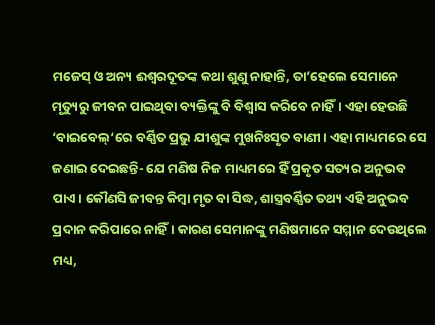ମଜେସ୍‌ ଓ ଅନ୍ୟ ଈଶ୍ବରଦୂତଙ୍କ କଥା ଶୁଣୁ ନାହାନ୍ତି, ତା’ହେଲେ ସେମାନେ ମୃତ୍ୟୁରୁ ଜୀବନ ପାଇଥିବା ବ୍ୟକ୍ତିଙ୍କୁ ବି ବିଶ୍ବାସ କରିବେ ନାହିଁ। ଏହା ହେଉଛି ‘ବାଇବେଲ୍‌‘ରେ ବର୍ଣ୍ଣିତ ପ୍ରଭୁ ଯୀଶୁଙ୍କ ମୁଖନିଃସୃତ ବାଣୀ। ଏହା ମାଧ୍ୟମରେ ସେ ଜଣାଇ ଦେଇଛନ୍ତି- ଯେ ମଣିଷ ନିଜ ମାଧ୍ୟମରେ ହିଁ ପ୍ରକୃତ ସତ୍ୟର ଅନୁଭବ ପାଏ। କୌଣସି ଜୀବନ୍ତ କିମ୍ବା ମୃତ ବା ସିଦ୍ଧ, ଶାସ୍ତ୍ରବର୍ଣ୍ଣିତ ତଥ୍ୟ ଏହି ଅନୁଭବ ପ୍ରଦାନ କରିପାରେ ନାହିଁ। କାରଣ ସେମାନଙ୍କୁ ମଣିଷମାନେ ସମ୍ମାନ ଦେଉଥିଲେ ମଧ୍ୟ,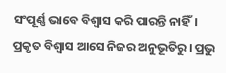ସଂପୂର୍ଣ୍ଣ ଭାବେ ବିଶ୍ବାସ କରି ପାରନ୍ତି ନାହିଁ। ପ୍ରକୃତ ବିଶ୍ବାସ ଆସେ ନିଜର ଅନୁଭୂତିରୁ। ପ୍ରଭୁ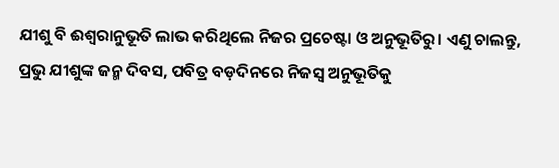ଯୀଶୁ ବି ଈଶ୍ବରାନୁଭୂତି ଲାଭ କରିଥିଲେ ନିଜର ପ୍ରଚେଷ୍ଟା ଓ ଅନୁଭୂତିରୁ। ଏଣୁ ଚାଲନ୍ତୁ, ପ୍ରଭୁ ଯୀଶୁଙ୍କ ଜନ୍ମ ଦିବସ, ପବିତ୍ର ବଡ଼ଦିନରେ ନିଜସ୍ବ ଅନୁଭୂତିକୁ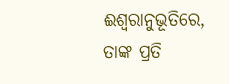ଈଶ୍ବରାନୁଭୂତିରେ, ତାଙ୍କ ପ୍ରତି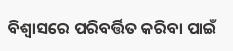ବିଶ୍ବାସରେ ପରିବର୍ତ୍ତିତ କରିବା ପାଇଁ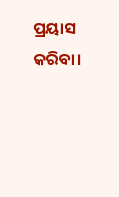ପ୍ରୟାସ କରିବା।